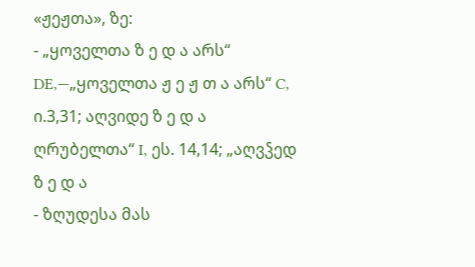«ჟეჟთა», ზე:
- „ყოველთა ზ ე დ ა არს“ DE,—„ყოველთა ჟ ე ჟ თ ა არს“ C, ი.3,31; აღვიდე ზ ე დ ა ღრუბელთა“ I, ეს. 14,14; „აღვჴედ ზ ე დ ა
- ზღუდესა მას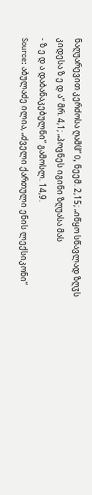ნაღუარევით კერძოსა ღამჱ“ O, ნეემ. 2,15; „იწყო სწავლად ზღჳს კიდესა ზ ე დ ა“ მრ. 4,1; „პოვნეს იგინი ზღუასა მას
- ზ ე დ ა დაბანაკებულნი“ გამოსლ. 14,9.
Source: აბულაძე ილია, „ძველი ქართული ენის ლექსიკონი“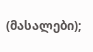(მასალები);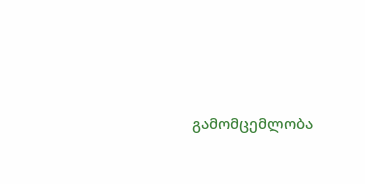გამომცემლობა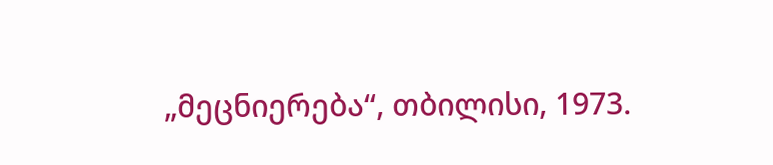„მეცნიერება“, თბილისი, 1973.